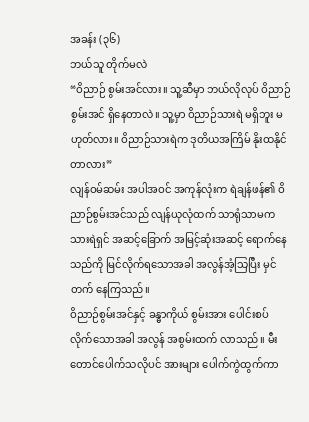အခန်း (၃၆)
ဘယ်သူ တိုက်မလဲ
“ဝိညာဉ် စွမ်းအင်လား။ သူ့ဆီမှာ ဘယ်လိုလုပ် ဝိညာဉ်စွမ်းအင် ရှိနေတာလဲ။ သူ့မှာ ဝိညာဉ်သားရဲ မရှိဘူး မဟုတ်လား။ ဝိညာဉ်သားရဲက ဒုတိယအကြိမ် နိုးထနိုင်တာလား”
လျန်ဝမ်ဆမ်း အပါအဝင် အကုန်လုံးက ရဲချန်ဖန်၏ ဝိညာဉ်စွမ်းအင်သည် လျန်ယုလုံထက် သာရုံသာမက သားရဲရှင် အဆင့်ခြောက် အမြင့်ဆုံးအဆင့် ရောက်နေသည်ကို မြင်လိုက်ရသောအခါ အလွန်အံ့သြပြီး မှင်တက် နေကြသည်။
ဝိညာဉ်စွမ်းအင်နှင့် ခန္ဓာကိုယ် စွမ်းအား ပေါင်းစပ် လိုက်သောအခါ အလွန် အစွမ်းထက် လာသည်။ မီးတောင်ပေါက်သလိုပင် အားများ ပေါက်ကွဲထွက်ကာ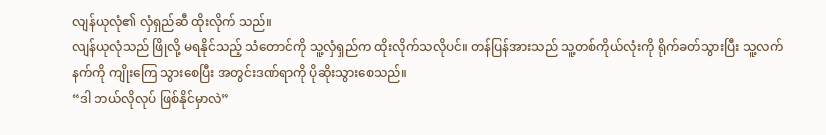လျန်ယုလုံ၏ လှံရှည်ဆီ ထိုးလိုက် သည်။
လျန်ယုလုံသည် ဖြိုလို့ မရနိုင်သည့် သံတောင်ကို သူ့လှံရှည်က ထိုးလိုက်သလိုပင်။ တန်ပြန်အားသည် သူ့တစ်ကိုယ်လုံးကို ရိုက်ခတ်သွားပြီး သူ့လက်နက်ကို ကျိုးကြေ သွားစေပြီး အတွင်းဒဏ်ရာကို ပိုဆိုးသွားစေသည်။
“ဒါ ဘယ်လိုလုပ် ဖြစ်နိုင်မှာလဲ”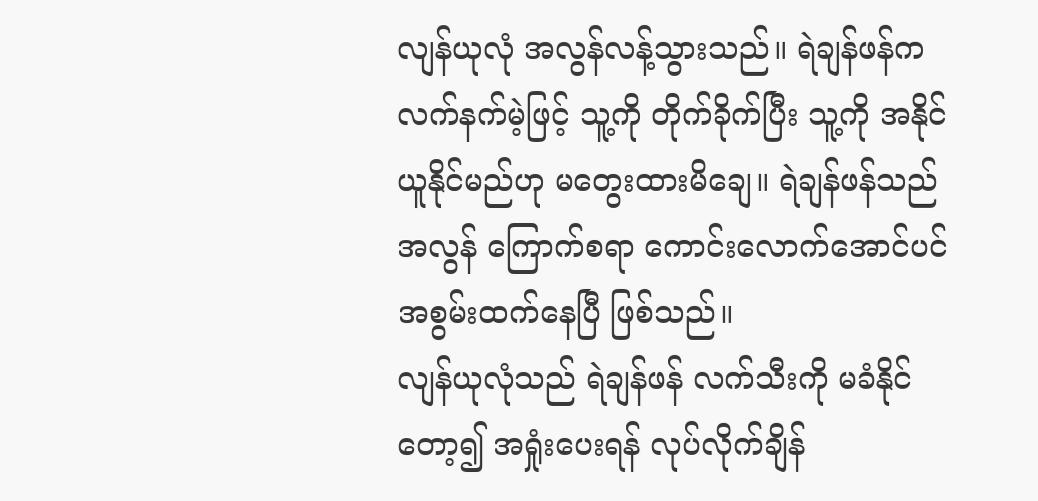လျန်ယုလုံ အလွန်လန့်သွားသည်။ ရဲချန်ဖန်က လက်နက်မဲ့ဖြင့် သူ့ကို တိုက်ခိုက်ပြီး သူ့ကို အနိုင်ယူနိုင်မည်ဟု မတွေးထားမိချေ။ ရဲချန်ဖန်သည် အလွန် ကြောက်စရာ ကောင်းလောက်အောင်ပင် အစွမ်းထက်နေပြီ ဖြစ်သည်။
လျန်ယုလုံသည် ရဲချန်ဖန် လက်သီးကို မခံနိုင်တော့၍ အရှုံးပေးရန် လုပ်လိုက်ချိန်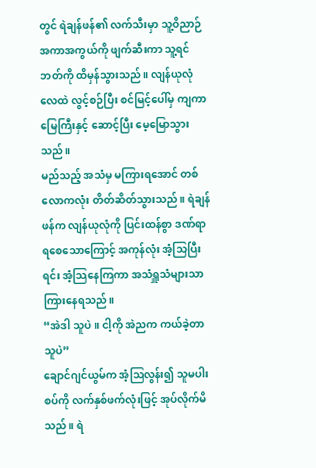တွင် ရဲချန်ဖန်၏ လက်သီးမှာ သူ့ဝိညာဉ် အကာအကွယ်ကို ဖျက်ဆီးကာ သူ့ရင်ဘတ်ကို ထိမှန်သွားသည်။ လျန်ယုလုံ လေထဲ လွင့်စဉ်ပြီး စင်မြင့်ပေါ်မှ ကျကာ မြေကြီးနှင့် ဆောင့်ပြီး မေ့မြောသွားသည်။
မည်သည့် အသံမှ မကြားရအောင် တစ်လောကလုံး တိတ်ဆိတ်သွားသည်။ ရဲချန်ဖန်က လျန်ယုလုံကို ပြင်းထန်စွာ ဒဏ်ရာ ရစေသောကြောင့် အကုန်လုံး အံ့သြပြီးရင်း အံ့သြနေကြကာ အသံရှူသံများသာ ကြားနေရသည်။
“အဲဒါ သူပဲ။ ငါ့ကို အဲညက ကယ်ခဲ့တာ သူပဲ”
ချောင်ဂျင်ယွမ်က အံ့ဩလွန်း၍ သူမပါးစပ်ကို လက်နှစ်ဖက်လုံးဖြင့် အုပ်လိုက်မိသည်။ ရဲ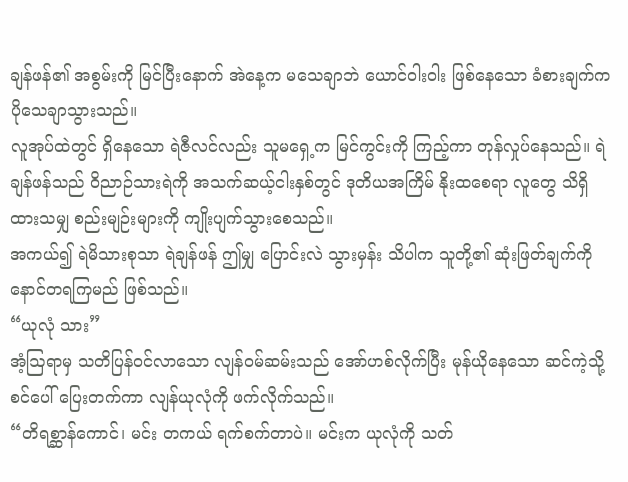ချန်ဖန်၏ အစွမ်းကို မြင်ပြီးနောက် အဲနေ့က မသေချာဘဲ ယောင်ဝါးဝါး ဖြစ်နေသော ခံစားချက်က ပိုသေချာသွားသည်။
လူအုပ်ထဲတွင် ရှိနေသော ရဲဇီလင်လည်း သူမရှေ့က မြင်ကွင်းကို ကြည့်ကာ တုန်လှုပ်နေသည်။ ရဲချန်ဖန်သည် ဝိညာဉ်သားရဲကို အသက်ဆယ့်ငါးနှစ်တွင် ဒုတိယအကြိမ် နိုးထစေရာ လူတွေ သိရှိ ထားသမျှ စည်းမျဉ်းများကို ကျိုးပျက်သွားစေသည်။
အကယ်၍ ရဲမိသားစုသာ ရဲချန်ဖန် ဤမျှ ပြောင်းလဲ သွားမှန်း သိပါက သူတို့၏ ဆုံးဖြတ်ချက်ကို နောင်တရကြမည် ဖြစ်သည်။
“ယုလုံ သား”
အံ့ဩရာမှ သတိပြန်ဝင်လာသော လျန်ဝမ်ဆမ်းသည် အော်ဟစ်လိုက်ပြီး မုန်ယိုနေသော ဆင်ကဲ့သို့ စင်ပေါ် ပြေးတက်ကာ လျန်ယုလုံကို ဖက်လိုက်သည်။
“တိရစ္ဆာန်ကောင်၊ မင်း တကယ် ရက်စက်တာပဲ။ မင်းက ယုလုံကို သတ်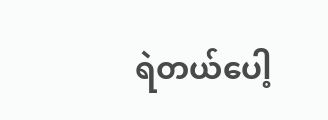ရဲတယ်ပေါ့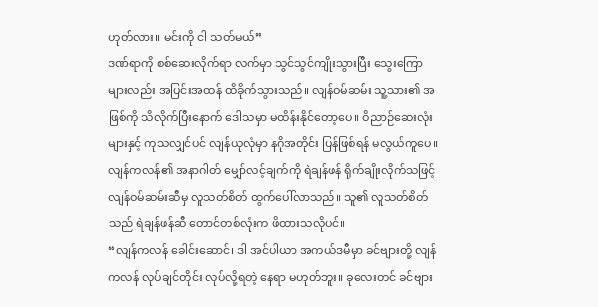ဟုတ်လား။ မင်းကို ငါ သတ်မယ်”
ဒဏ်ရာကို စစ်ဆေးလိုက်ရာ လက်မှာ သွင်သွင်ကျိုးသွားပြီး သွေးကြောများလည်း အပြင်းအထန် ထိခိုက်သွားသည်။ လျန်ဝမ်ဆမ်း သူ့သား၏ အဖြစ်ကို သိလိုက်ပြီးနောက် ဒေါသမှာ မထိန်းနိုင်တော့ပေ။ ဝိညာဉ်ဆေးလုံးများနှင့် ကုသလျှင်ပင် လျန်ယုလုံမှာ နဂိုအတိုင်း ပြန်ဖြစ်ရန် မလွယ်ကူပေ။
လျန်ကလန်၏ အနာဂါတ် မျှော်လင့်ချက်ကို ရဲချန်ဖန် ရိုက်ချိုးလိုက်သဖြင့် လျန်ဝမ်ဆမ်းဆီမှ လူသတ်စိတ် ထွက်ပေါ်လာသည်။ သူ၏ လူသတ်စိတ်သည် ရဲချန်ဖန်ဆီ တောင်တစ်လုံးက ဖိထားသလိုပင်။
“လျန်ကလန် ခေါင်းဆောင်၊ ဒါ အင်ပါယာ အကယ်ဒမီမှာ ခင်ဗျားတို့ လျန်ကလန် လုပ်ချင်တိုင်း လုပ်လို့ရတဲ့ နေရာ မဟုတ်ဘူး။ ခုလေးတင် ခင်ဗျား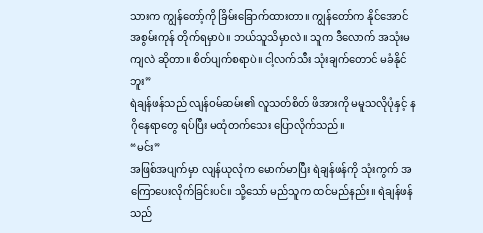သားက ကျွန်တော့်ကို ခြိမ်းခြောက်ထားတာ။ ကျွန်တော်က နိုင်အောင် အစွမ်းကုန် တိုက်ရမှာပဲ။ ဘယ်သူသိမှာလဲ။ သူက ဒီလောက် အသုံးမကျလဲ ဆိုတာ။ စိတ်ပျက်စရာပဲ။ ငါ့လက်သီး သုံးချက်တောင် မခံနိုင်ဘူး”
ရဲချန်ဖန်သည် လျန်ဝမ်ဆမ်း၏ လူသတ်စိတ် ဖိအားကို မမူသလိုပုံနှင့် နဂိုနေရာတွေ ရပ်ပြီး မထုံတက်သေး ပြောလိုက်သည်။
“မင်း”
အဖြစ်အပျက်မှာ လျန်ယုလုံက မောက်မာပြီး ရဲချန်ဖန်ကို သုံးကွက် အကြောပေးလိုက်ခြင်းပင်။ သို့သော် မည်သူက ထင်မည်နည်း။ ရဲချန်ဖန်သည်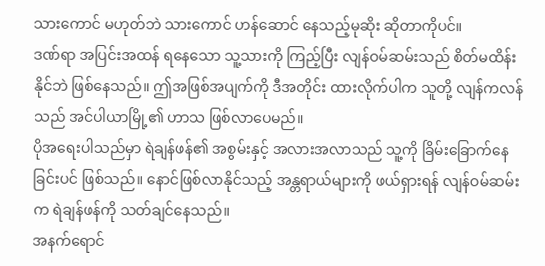သားကောင် မဟုတ်ဘဲ သားကောင် ဟန်ဆောင် နေသည့်မုဆိုး ဆိုတာကိုပင်။
ဒဏ်ရာ အပြင်းအထန် ရနေသော သူ့သားကို ကြည့်ပြီး လျန်ဝမ်ဆမ်းသည် စိတ်မထိန်းနိုင်ဘဲ ဖြစ်နေသည်။ ဤအဖြစ်အပျက်ကို ဒီအတိုင်း ထားလိုက်ပါက သူတို့ လျန်ကလန်သည် အင်ပါယာမြို့၏ ဟာသ ဖြစ်လာပေမည်။
ပိုအရေးပါသည်မှာ ရဲချန်ဖန်၏ အစွမ်းနှင့် အလားအလာသည် သူ့ကို ခြိမ်းခြောက်နေခြင်းပင် ဖြစ်သည်။ နောင်ဖြစ်လာနိုင်သည့် အန္တရာယ်များကို ဖယ်ရှားရန် လျန်ဝမ်ဆမ်းက ရဲချန်ဖန်ကို သတ်ချင်နေသည်။
အနက်ရောင်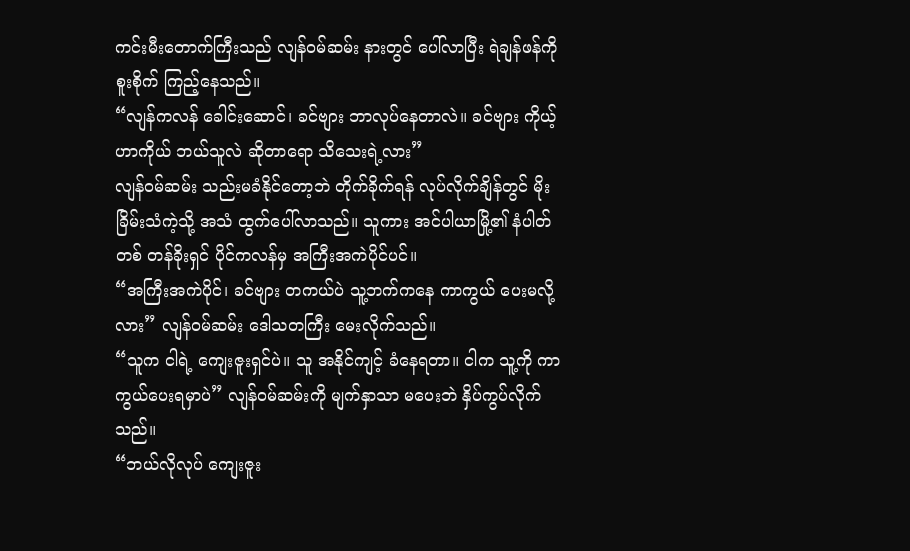ကင်းမီးတောက်ကြီးသည် လျန်ဝမ်ဆမ်း နားတွင် ပေါ်လာပြီး ရဲချန်ဖန်ကို စူးစိုက် ကြည့်နေသည်။
“လျန်ကလန် ခေါင်းဆောင်၊ ခင်ဗျား ဘာလုပ်နေတာလဲ။ ခင်ဗျား ကိုယ့်ဟာကိုယ် ဘယ်သူလဲ ဆိုတာရော သိသေးရဲ့လား”
လျန်ဝမ်ဆမ်း သည်းမခံနိုင်တော့ဘဲ တိုက်ခိုက်ရန် လုပ်လိုက်ချိန်တွင် မိုးခြိမ်းသံကဲ့သို့ အသံ ထွက်ပေါ်လာသည်။ သူကား အင်ပါယာမြို့၏ နံပါတ်တစ် တန်ခိုးရှင် ပိုင်ကလန်မှ အကြီးအကဲပိုင်ပင်။
“အကြီးအကဲပိုင်၊ ခင်ဗျား တကယ်ပဲ သူ့ဘက်ကနေ ကာကွယ် ပေးမလို့လား” လျန်ဝမ်ဆမ်း ဒေါသတကြီး မေးလိုက်သည်။
“သူက ငါရဲ့ ကျေးဇူးရှင်ပဲ။ သူ အနိုင်ကျင့် ခံနေရတာ။ ငါက သူ့ကို ကာကွယ်ပေးရမှာပဲ” လျန်ဝမ်ဆမ်းကို မျက်နှာသာ မပေးဘဲ နှိပ်ကွပ်လိုက်သည်။
“ဘယ်လိုလုပ် ကျေးဇူး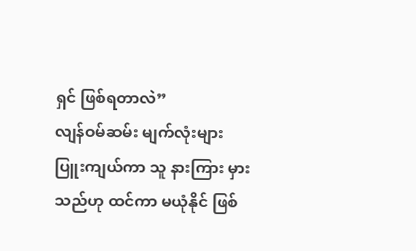ရှင် ဖြစ်ရတာလဲ”
လျန်ဝမ်ဆမ်း မျက်လုံးများ ပြူးကျယ်ကာ သူ နားကြား မှားသည်ဟု ထင်ကာ မယုံနိုင် ဖြစ်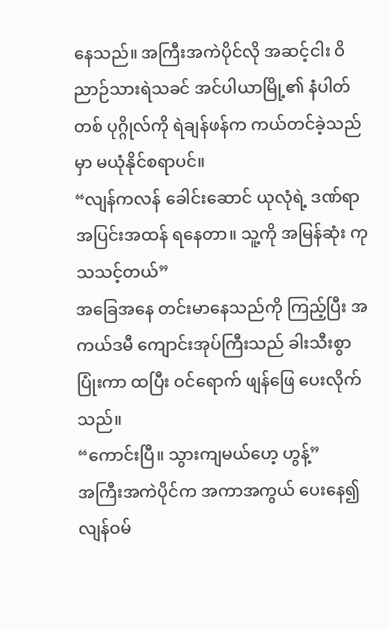နေသည်။ အကြီးအကဲပိုင်လို အဆင့်ငါး ဝိညာဉ်သားရဲသခင် အင်ပါယာမြို့၏ နံပါတ်တစ် ပုဂ္ဂိုလ်ကို ရဲချန်ဖန်က ကယ်တင်ခဲ့သည်မှာ မယုံနိုင်စရာပင်။
“လျန်ကလန် ခေါင်းဆောင် ယုလုံရဲ့ ဒဏ်ရာ အပြင်းအထန် ရနေတာ။ သူ့ကို အမြန်ဆုံး ကုသသင့်တယ်”
အခြေအနေ တင်းမာနေသည်ကို ကြည့်ပြီး အကယ်ဒမီ ကျောင်းအုပ်ကြီးသည် ခါးသီးစွာ ပြုံးကာ ထပြီး ဝင်ရောက် ဖျန်ဖြေ ပေးလိုက်သည်။
“ကောင်းပြီ။ သွားကျမယ်ဟေ့ ဟွန့်”
အကြီးအကဲပိုင်က အကာအကွယ် ပေးနေ၍ လျန်ဝမ်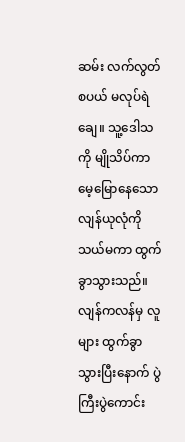ဆမ်း လက်လွတ်စပယ် မလုပ်ရဲချေ။ သူ့ဒေါသကို မျိုသိပ်ကာ မေ့မြောနေသော လျန်ယုလုံကို သယ်မကာ ထွက်ခွာသွားသည်။
လျန်ကလန်မှ လူများ ထွက်ခွာသွားပြီးနောက် ပွဲကြီးပွဲကောင်း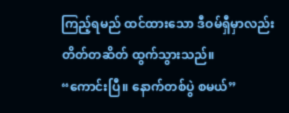ကြည့်ရမည် ထင်ထားသော ဒီဝမ်ရှီမှာလည်း တိတ်တဆိတ် ထွက်သွားသည်။
“ကောင်းပြီ။ နောက်တစ်ပွဲ စမယ်”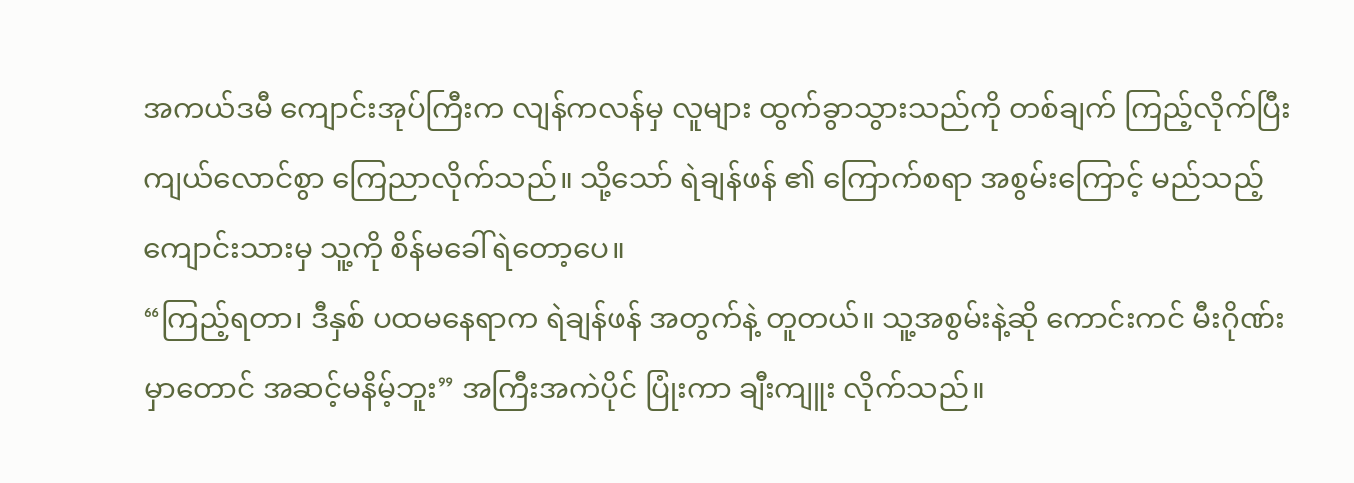အကယ်ဒမီ ကျောင်းအုပ်ကြီးက လျန်ကလန်မှ လူများ ထွက်ခွာသွားသည်ကို တစ်ချက် ကြည့်လိုက်ပြီး ကျယ်လောင်စွာ ကြေညာလိုက်သည်။ သို့သော် ရဲချန်ဖန် ၏ ကြောက်စရာ အစွမ်းကြောင့် မည်သည့် ကျောင်းသားမှ သူ့ကို စိန်မခေါ်ရဲတော့ပေ။
“ကြည့်ရတာ၊ ဒီနှစ် ပထမနေရာက ရဲချန်ဖန် အတွက်နဲ့ တူတယ်။ သူ့အစွမ်းနဲ့ဆို ကောင်းကင် မီးဂိုဏ်းမှာတောင် အဆင့်မနိမ့်ဘူး” အကြီးအကဲပိုင် ပြုံးကာ ချီးကျူး လိုက်သည်။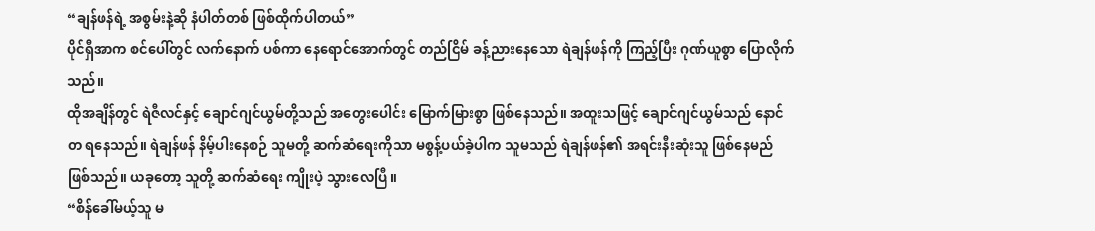“ချန်ဖန်ရဲ့ အစွမ်းနဲ့ဆို နံပါတ်တစ် ဖြစ်ထိုက်ပါတယ်”
ပိုင်ရှီအာက စင်ပေါ်တွင် လက်နောက် ပစ်ကာ နေရောင်အောက်တွင် တည်ငြိမ် ခန့်ညားနေသော ရဲချန်ဖန်ကို ကြည့်ပြီး ဂုဏ်ယူစွာ ပြောလိုက်သည်။
ထိုအချိန်တွင် ရဲဇီလင်နှင့် ချောင်ဂျင်ယွမ်တို့သည် အတွေးပေါင်း မြောက်မြားစွာ ဖြစ်နေသည်။ အထူးသဖြင့် ချောင်ဂျင်ယွမ်သည် နောင်တ ရနေသည်။ ရဲချန်ဖန် နိမ့်ပါးနေစဉ် သူမတို့ ဆက်ဆံရေးကိုသာ မစွန့်ပယ်ခဲ့ပါက သူမသည် ရဲချန်ဖန်၏ အရင်းနီးဆုံးသူ ဖြစ်နေမည် ဖြစ်သည်။ ယခုတော့ သူတို့ ဆက်ဆံရေး ကျိုးပဲ့ သွားလေပြီ။
“စိန်ခေါ်မယ့်သူ မ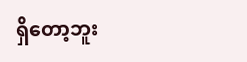ရှိတော့ဘူး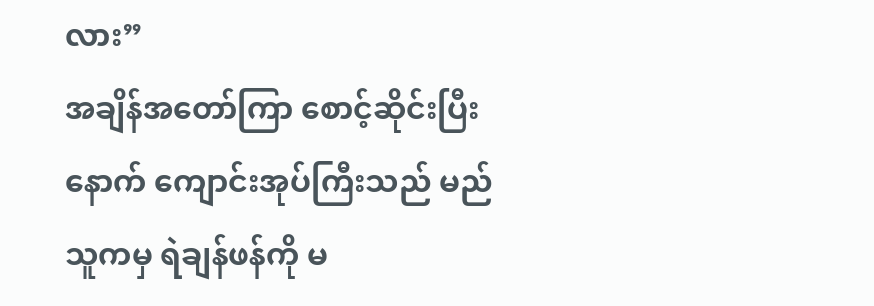လား”
အချိန်အတော်ကြာ စောင့်ဆိုင်းပြီးနောက် ကျောင်းအုပ်ကြီးသည် မည်သူကမှ ရဲချန်ဖန်ကို မ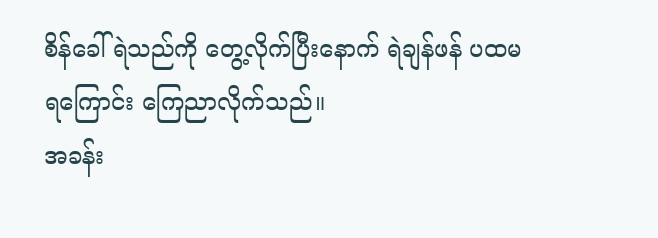စိန်ခေါ်ရဲသည်ကို တွေ့လိုက်ပြီးနောက် ရဲချန်ဖန် ပထမရကြောင်း ကြေညာလိုက်သည်။
အခန်း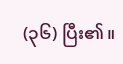(၃၆) ပြီး၏။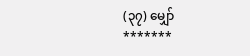(၃၇) မျှော်
*******